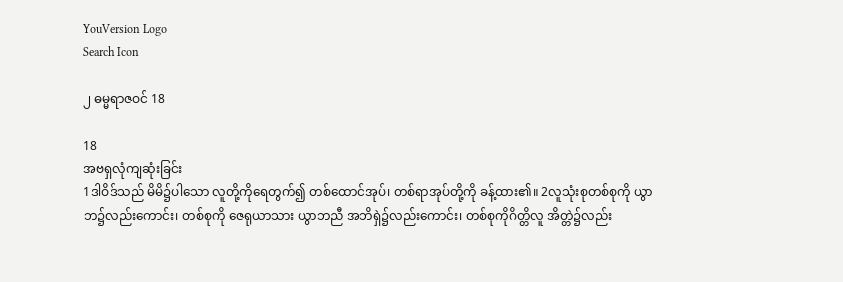YouVersion Logo
Search Icon

၂ ဓမ္မရာဇဝင် 18

18
အဗရှလုံကျဆုံးခြင်း
1ဒါဝိဒ်သည် မိမိ၌ပါသော လူတို့ကိုရေတွက်၍ တစ်ထောင်အုပ်၊ တစ်ရာအုပ်တို့ကို ခန့်ထား၏။ 2လူသုံးစုတစ်စုကို ယွာဘ၌လည်းကောင်း၊ တစ်စုကို ဇေရုယာသား ယွာဘညီ အဘိရှဲ၌လည်းကောင်း၊ တစ်စုကိုဂိတ္တိလူ အိတ္တဲ၌လည်း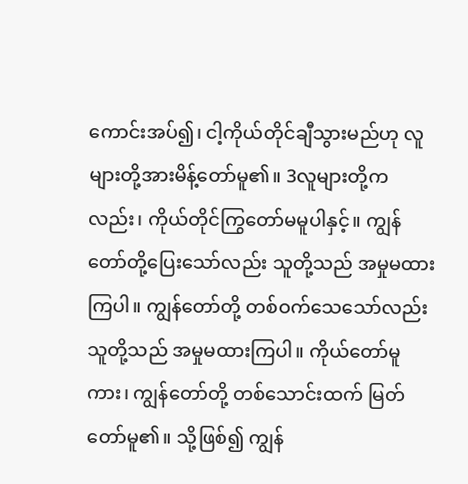ကောင်းအပ်၍၊ ငါ့ကိုယ်တိုင်ချီသွားမည်ဟု လူများတို့အားမိန့်တော်မူ၏။ 3လူများတို့ကလည်း၊ ကိုယ်တိုင်ကြွတော်မမူပါနှင့်။ ကျွန်တော်တို့ပြေးသော်လည်း သူတို့သည် အမှုမထားကြပါ။ ကျွန်တော်တို့ တစ်ဝက်သေသော်လည်း သူတို့သည် အမှုမထားကြပါ။ ကိုယ်တော်မူကား၊ ကျွန်တော်တို့ တစ်သောင်းထက် မြတ်တော်မူ၏။ သို့ဖြစ်၍ ကျွန်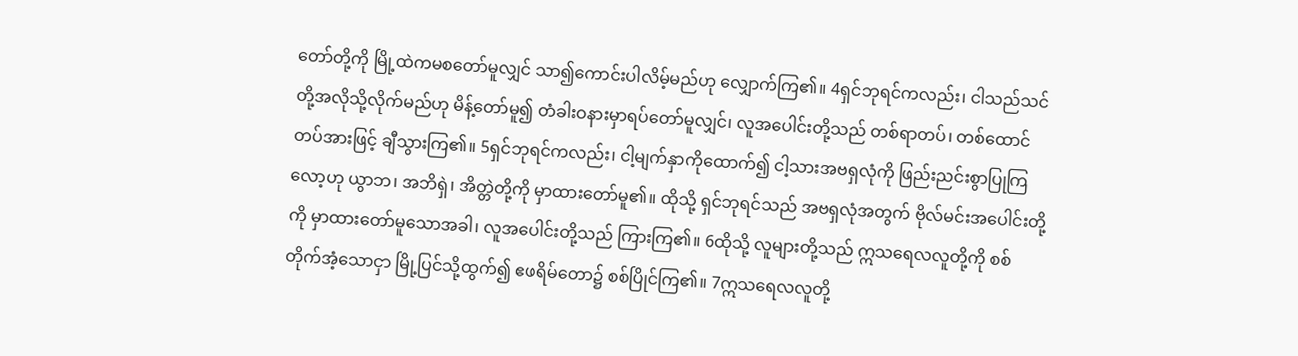တော်တို့ကို မြို့ထဲကမစတော်မူလျှင် သာ၍ကောင်းပါလိမ့်မည်ဟု လျှောက်ကြ၏။ 4ရှင်ဘုရင်ကလည်း၊ ငါသည်သင်တို့အလိုသို့လိုက်မည်ဟု မိန့်တော်မူ၍ တံခါးဝနားမှာရပ်တော်မူလျှင်၊ လူအပေါင်းတို့သည် တစ်ရာတပ်၊ တစ်ထောင်တပ်အားဖြင့် ချီသွားကြ၏။ 5ရှင်ဘုရင်ကလည်း၊ ငါ့မျက်နှာကိုထောက်၍ ငါ့သားအဗရှလုံကို ဖြည်းညင်းစွာပြုကြလော့ဟု ယွာဘ၊ အဘိရှဲ၊ အိတ္တဲတို့ကို မှာထားတော်မူ၏။ ထိုသို့ ရှင်ဘုရင်သည် အဗရှလုံအတွက် ဗိုလ်မင်းအပေါင်းတို့ကို မှာထားတော်မူသောအခါ၊ လူအပေါင်းတို့သည် ကြားကြ၏။ 6ထိုသို့ လူများတို့သည် ဣသရေလလူတို့ကို စစ်တိုက်အံ့သောငှာ မြို့ပြင်သို့ထွက်၍ ဧဖရိမ်တော၌ စစ်ပြိုင်ကြ၏။ 7ဣသရေလလူတို့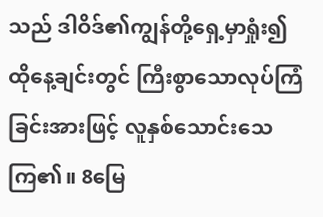သည် ဒါဝိဒ်၏ကျွန်တို့ရှေ့မှာရှုံး၍ ထိုနေ့ချင်းတွင် ကြီးစွာသောလုပ်ကြံခြင်းအားဖြင့် လူနှစ်သောင်းသေကြ၏။ 8မြေ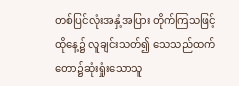တစ်ပြင်လုံးအနှံ့အပြား တိုက်ကြသဖြင့် ထိုနေ့၌ လူချင်းသတ်၍ သေသည်ထက် တော၌ဆုံးရှုံးသောသူ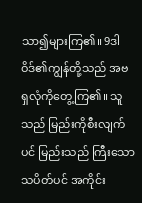သာ၍များကြ၏။ 9ဒါဝိဒ်၏ကျွန်တို့သည် အဗရှလုံကိုတွေ့ကြ၏။ သူသည် မြည်းကိုစီးလျက်ပင် မြည်းသည် ကြီးသောသပိတ်ပင် အကိုင်း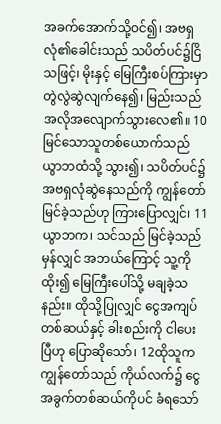အခက်အောက်သို့ဝင်၍၊ အဗရှလုံ၏ခေါင်းသည် သပိတ်ပင်၌ငြိသဖြင့်၊ မိုးနှင့် မြေကြီးစပ်ကြားမှာ တွဲလွဲဆွဲလျက်နေ၍၊ မြည်းသည် အလိုအလျောက်သွားလေ၏။ 10မြင်သောသူတစ်ယောက်သည် ယွာဘထံသို့ သွား၍၊ သပိတ်ပင်၌ အဗရှလုံဆွဲနေသည်ကို ကျွန်တော်မြင်ခဲ့သည်ဟု ကြားပြောလျှင်၊ 11ယွာဘက၊ သင်သည် မြင်ခဲ့သည်မှန်လျှင် အဘယ်ကြောင့် သူ့ကိုထိုး၍ မြေကြီးပေါ်သို့ မချခဲ့သနည်း။ ထိုသို့ပြုလျှင် ငွေအကျပ်တစ်ဆယ်နှင့် ခါးစည်းကို ငါပေးပြီဟု ပြောဆိုသော်၊ 12ထိုသူက ကျွန်တော်သည် ကိုယ်လက်၌ ငွေအခွက်တစ်ဆယ်ကိုပင် ခံရသော်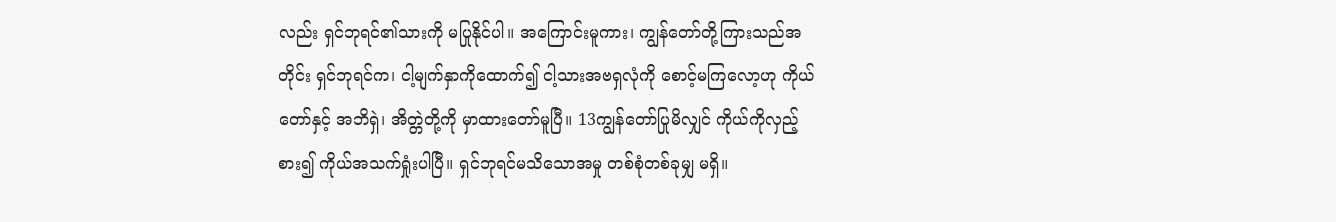လည်း ရှင်ဘုရင်၏သားကို မပြုနိုင်ပါ။ အကြောင်းမူကား၊ ကျွန်တော်တို့ကြားသည်အတိုင်း ရှင်ဘုရင်က၊ ငါ့မျက်နှာကိုထောက်၍ ငါ့သားအဗရှလုံကို စောင့်မကြလော့ဟု ကိုယ်တော်နှင့် အဘိရှဲ၊ အိတ္တဲတို့ကို မှာထားတော်မူပြီ။ 13ကျွန်တော်ပြုမိလျှင် ကိုယ်ကိုလှည့်စား၍ ကိုယ်အသက်ရှုံးပါပြီ။ ရှင်ဘုရင်မသိသောအမှု တစ်စုံတစ်ခုမျှ မရှိ။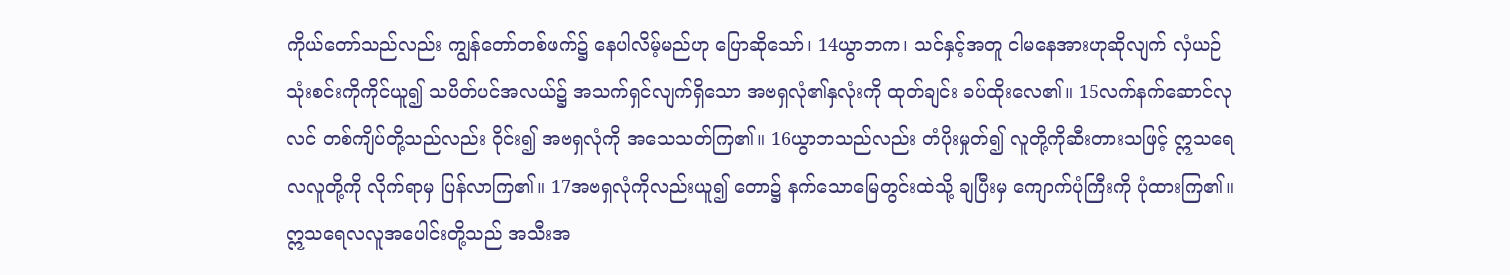ကိုယ်တော်သည်လည်း ကျွန်တော်တစ်ဖက်၌ နေပါလိမ့်မည်ဟု ပြောဆိုသော်၊ 14ယွာဘက၊ သင်နှင့်အတူ ငါမနေအားဟုဆိုလျက် လှံယဉ်သုံးစင်းကိုကိုင်ယူ၍ သပိတ်ပင်အလယ်၌ အသက်ရှင်လျက်ရှိသော အဗရှလုံ၏နှလုံးကို ထုတ်ချင်း ခပ်ထိုးလေ၏။ 15လက်နက်ဆောင်လုလင် တစ်ကျိပ်တို့သည်လည်း ဝိုင်း၍ အဗရှလုံကို အသေသတ်ကြ၏။ 16ယွာဘသည်လည်း တံပိုးမှုတ်၍ လူတို့ကိုဆီးတားသဖြင့် ဣသရေလလူတို့ကို လိုက်ရာမှ ပြန်လာကြ၏။ 17အဗရှလုံကိုလည်းယူ၍ တော၌ နက်သောမြေတွင်းထဲသို့ ချပြီးမှ ကျောက်ပုံကြီးကို ပုံထားကြ၏။ ဣသရေလလူအပေါင်းတို့သည် အသီးအ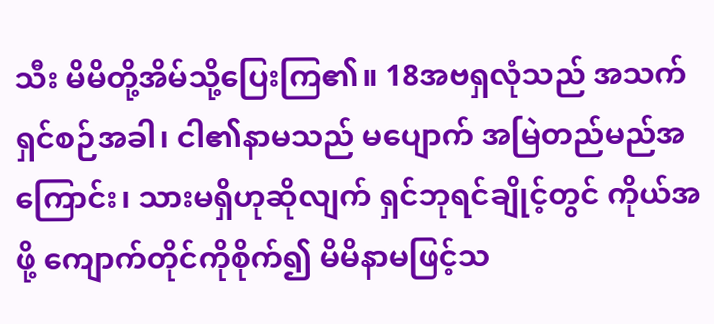သီး မိမိတို့အိမ်သို့ပြေးကြ၏။ 18အဗရှလုံသည် အသက်ရှင်စဉ်အခါ၊ ငါ၏နာမသည် မပျောက် အမြဲတည်မည်အကြောင်း၊ သားမရှိဟုဆိုလျက် ရှင်ဘုရင်ချိုင့်တွင် ကိုယ်အဖို့ ကျောက်တိုင်ကိုစိုက်၍ မိမိနာမဖြင့်သ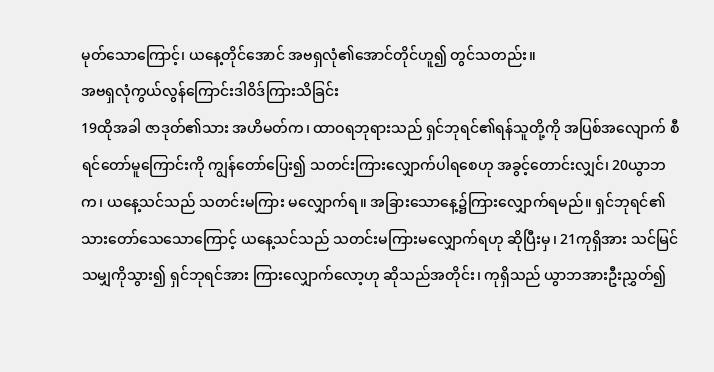မုတ်သောကြောင့်၊ ယနေ့တိုင်အောင် အဗရှလုံ၏အောင်တိုင်ဟူ၍ တွင်သတည်း။
အဗရှလုံကွယ်လွန်ကြောင်းဒါဝိဒ်ကြားသိခြင်း
19ထိုအခါ ဇာဒုတ်၏သား အဟိမတ်က၊ ထာဝရဘုရားသည် ရှင်ဘုရင်၏ရန်သူတို့ကို အပြစ်အလျောက် စီရင်တော်မူကြောင်းကို ကျွန်တော်ပြေး၍ သတင်းကြားလျှောက်ပါရစေဟု အခွင့်တောင်းလျှင်၊ 20ယွာဘက၊ ယနေ့သင်သည် သတင်းမကြား မလျှောက်ရ။ အခြားသောနေ့၌ကြားလျှောက်ရမည်။ ရှင်ဘုရင်၏သားတော်သေသောကြောင့် ယနေ့သင်သည် သတင်းမကြားမလျှောက်ရဟု ဆိုပြီးမှ၊ 21ကုရှိအား သင်မြင်သမျှကိုသွား၍ ရှင်ဘုရင်အား ကြားလျှောက်လော့ဟု ဆိုသည်အတိုင်း၊ ကုရှိသည် ယွာဘအားဦးညွှတ်၍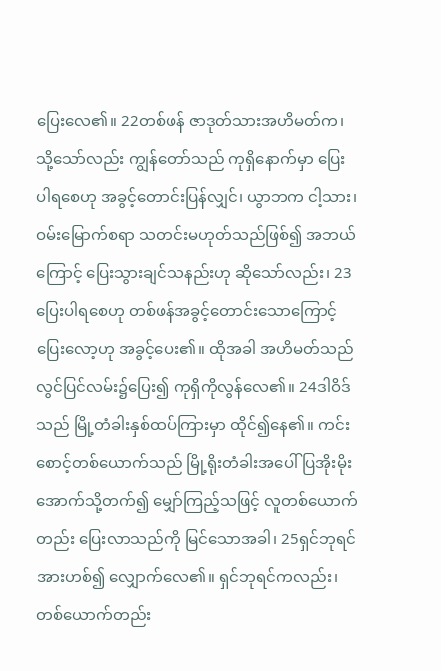ပြေးလေ၏။ 22တစ်ဖန် ဇာဒုတ်သားအဟိမတ်က၊ သို့သော်လည်း ကျွန်တော်သည် ကုရှိနောက်မှာ ပြေးပါရစေဟု အခွင့်တောင်းပြန်လျှင်၊ ယွာဘက ငါ့သား၊ ဝမ်းမြောက်စရာ သတင်းမဟုတ်သည်ဖြစ်၍ အဘယ်ကြောင့် ပြေးသွားချင်သနည်းဟု ဆိုသော်လည်း၊ 23ပြေးပါရစေဟု တစ်ဖန်အခွင့်တောင်းသောကြောင့် ပြေးလော့ဟု အခွင့်ပေး၏။ ထိုအခါ အဟိမတ်သည် လွင်ပြင်လမ်း၌ပြေး၍ ကုရှိကိုလွန်လေ၏။ 24ဒါဝိဒ်သည် မြို့တံခါးနှစ်ထပ်ကြားမှာ ထိုင်၍နေ၏။ ကင်းစောင့်တစ်ယောက်သည် မြို့ရိုးတံခါးအပေါ် ပြအိုးမိုးအောက်သို့တက်၍ မျှော်ကြည့်သဖြင့် လူတစ်ယောက်တည်း ပြေးလာသည်ကို မြင်သောအခါ၊ 25ရှင်ဘုရင်အားဟစ်၍ လျှောက်လေ၏။ ရှင်ဘုရင်ကလည်း၊ တစ်ယောက်တည်း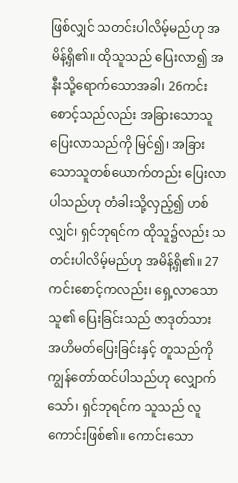ဖြစ်လျှင် သတင်းပါလိမ့်မည်ဟု အမိန့်ရှိ၏။ ထိုသူသည် ပြေးလာ၍ အနီးသို့ရောက်သောအခါ၊ 26ကင်းစောင့်သည်လည်း အခြားသောသူပြေးလာသည်ကို မြင်၍၊ အခြားသောသူတစ်ယောက်တည်း ပြေးလာပါသည်ဟု တံခါးသို့လှည့်၍ ဟစ်လျှင်၊ ရှင်ဘုရင်က ထိုသူ၌လည်း သတင်းပါလိမ့်မည်ဟု အမိန့်ရှိ၏။ 27ကင်းစောင့်ကလည်း၊ ရှေ့လာသောသူ၏ ပြေးခြင်းသည် ဇာဒုတ်သား အဟိမတ်ပြေးခြင်းနှင့် တူသည်ကို ကျွန်တော်ထင်ပါသည်ဟု လျှောက်သော်၊ ရှင်ဘုရင်က သူသည် လူကောင်းဖြစ်၏။ ကောင်းသော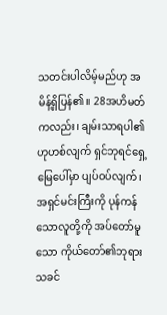သတင်းပါလိမ့်မည်ဟု အမိန့်ရှိပြန်၏။ 28အဟိမတ်ကလည်း၊ ချမ်းသာရပါ၏ဟုဟစ်လျက် ရှင်ဘုရင်ရှေ့မြေပေါ်မှာ ပျပ်ဝပ်လျက်၊ အရှင်မင်းကြီးကို ပုန်ကန်သောလူတို့ကို အပ်တော်မူသော ကိုယ်တော်၏ဘုရားသခင်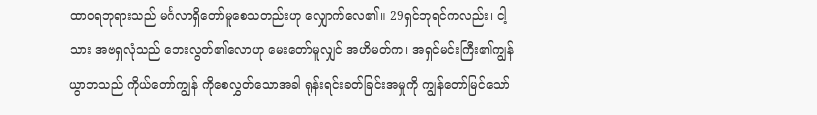ထာဝရဘုရားသည် မင်္ဂလာရှိတော်မူစေသတည်းဟု လျှောက်လေ၏။ 29ရှင်ဘုရင်ကလည်း၊ ငါ့သား အဗရှလုံသည် ဘေးလွတ်၏လောဟု မေးတော်မူလျှင် အဟိမတ်က၊ အရှင်မင်းကြီး၏ကျွန်ယွာဘသည် ကိုယ်တော်ကျွန် ကိုစေလွှတ်သောအခါ ရုန်းရင်းခတ်ခြင်းအမှုကို ကျွန်တော်မြင်သော်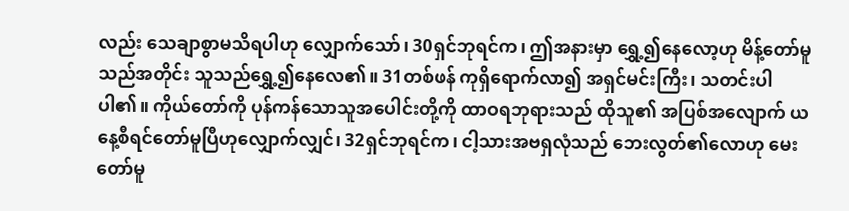လည်း သေချာစွာမသိရပါဟု လျှောက်သော်၊ 30ရှင်ဘုရင်က၊ ဤအနားမှာ ရွှေ့၍နေလော့ဟု မိန့်တော်မူသည်အတိုင်း သူသည်ရွှေ့၍နေလေ၏။ 31တစ်ဖန် ကုရှိရောက်လာ၍ အရှင်မင်းကြီး၊ သတင်းပါပါ၏။ ကိုယ်တော်ကို ပုန်ကန်သောသူအပေါင်းတို့ကို ထာဝရဘုရားသည် ထိုသူ၏ အပြစ်အလျောက် ယနေ့စီရင်တော်မူပြီဟုလျှောက်လျှင်၊ 32ရှင်ဘုရင်က၊ ငါ့သားအဗရှလုံသည် ဘေးလွတ်၏လောဟု မေးတော်မူ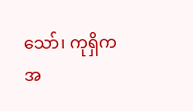သော်၊ ကုရှိက အ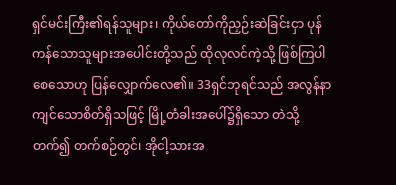ရှင်မင်းကြီး၏ရန်သူများ၊ ကိုယ်တော်ကိုညှဉ်းဆဲခြင်းငှာ ပုန်ကန်သောသူများအပေါင်းတို့သည် ထိုလုလင်ကဲ့သို့ ဖြစ်ကြပါစေသောဟု ပြန်လျှောက်လေ၏။ 33ရှင်ဘုရင်သည် အလွန်နာကျင်သောစိတ်ရှိသဖြင့် မြို့တံခါးအပေါ်၌ရှိသော တဲသို့တက်၍ တက်စဉ်တွင်၊ အိုငါ့သားအ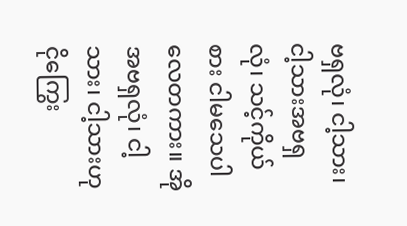ဗရှလုံ၊ ငါ့သား၊ ငါ့သားအဗရှလုံ၊ သင့်ကိုယ်စား ငါမသေပါလေတကား။ အိုအဗရှလုံ၊ ငါ့သား၊ ငါ့သားဟု ငိုကြွေး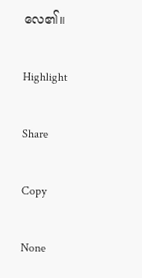လေ၏။

Highlight

Share

Copy

None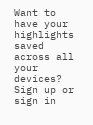Want to have your highlights saved across all your devices? Sign up or sign in